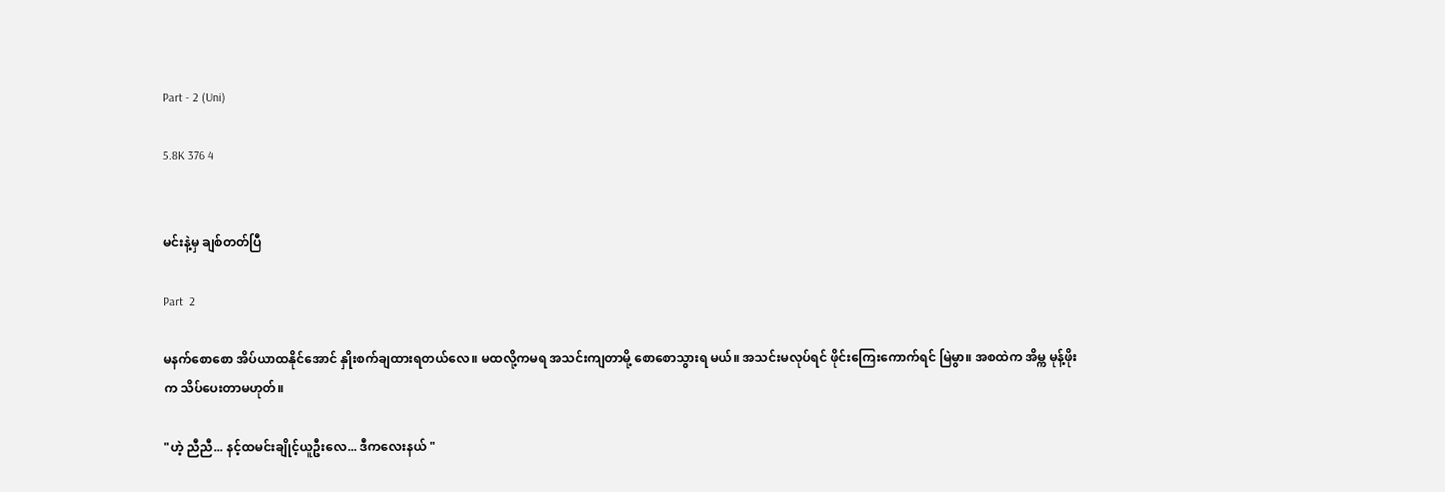Part - 2 (Uni)

5.8K 376 4


မင်းနဲ့မှ ချစ်တတ်ပြီ

Part  2

မနက်စောစော အိပ်ယာထနိုင်အောင် နှိုးစက်ချထားရတယ်လေ။ မထလို့ကမရ အသင်းကျတာမို့ စောစောသွားရ မယ်။ အသင်းမလုပ်ရင် ဖိုင်းကြေးကောက်ရင် မြဲမွာ။ အစထဲက အိမ္က မုန့်ဖိုးက သိပ်ပေးတာမဟုတ်။

"ဟဲ့ ညီညီ... နင့်ထမင်းချိုင့်ယူဦးလေ... ဒီကလေးနယ် "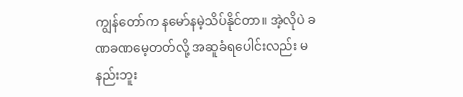ကျွန်တော်က နမော်နမဲ့သိပ်နိုင်တာ။ အဲ့လိုပဲ ခဏခဏမေ့တတ်လို့ အဆူခံရပေါင်းလည်း မနည်းဘူး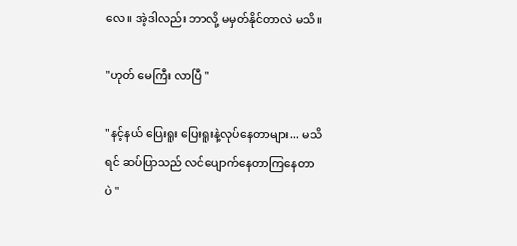လေ။ အဲ့ဒါလည်း ဘာလို့ မမှတ်နိုင်တာလဲ မသိ။

"ဟုတ် မေကြီး လာပြီ "

"နင့်နယ် ပြေးရူး ပြေးရူးနဲ့လုပ်နေတာများ... မသိရင် ဆပ်ပြာသည် လင်ပျောက်နေတာကြနေတာပဲ "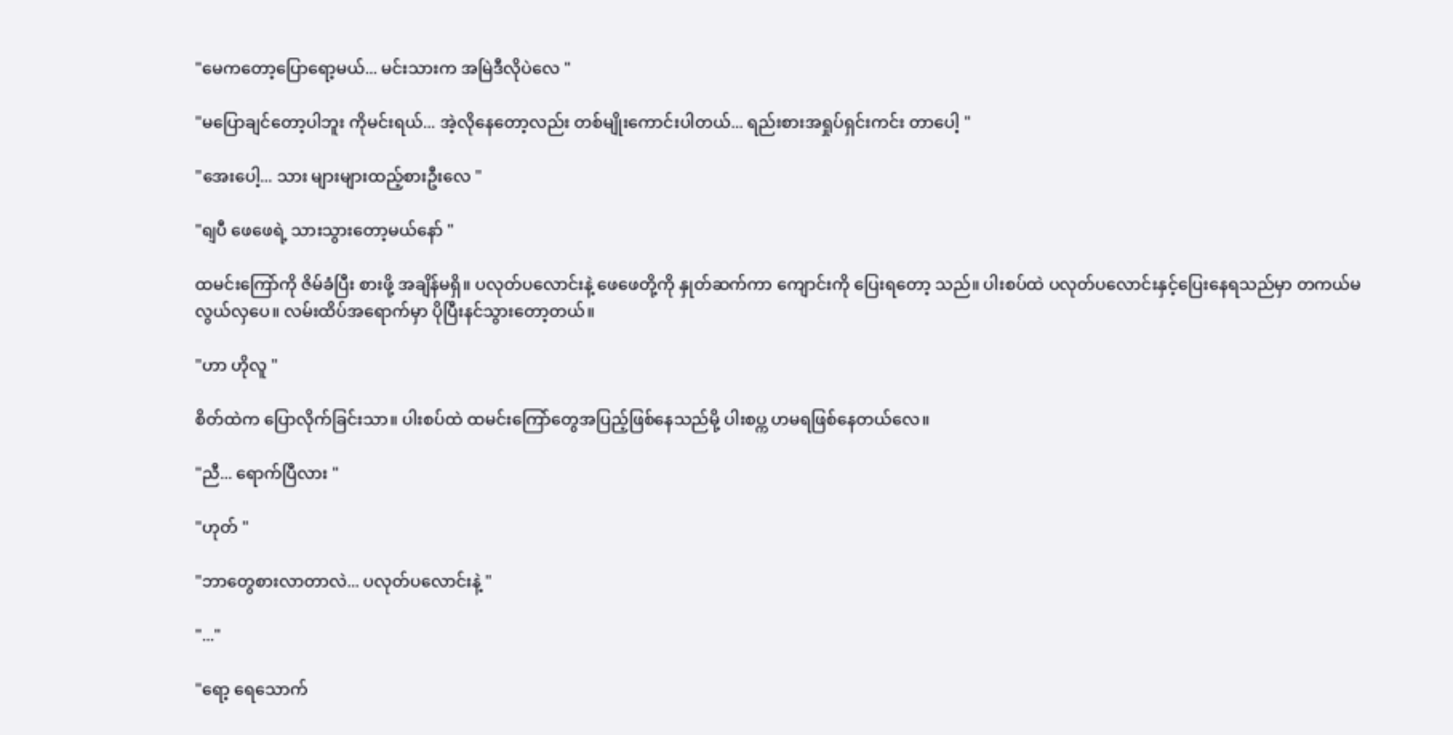"မေကတော့ပြောရော့မယ်... မင်းသားက အမြဲဒီလိုပဲလေ "

"မပြောချင်တော့ပါဘူး ကိုမင်းရယ်... အဲ့လိုနေတော့လည်း တစ်မျိုးကောင်းပါတယ်... ရည်းစားအရှုပ်ရှင်းကင်း တာပေါ့ "

"အေးပေါ့... သား များများထည့်စားဦးလေ "

"ရျပီ ဖေဖေရဲ့ သားသွားတော့မယ်နော် "

ထမင်းကြော်ကို ဇိမ်ခံပြီး စားဖို့ အချိန်မရှိ။ ပလုတ်ပလောင်းနဲ့ ဖေဖေတို့ကို နှုတ်ဆက်ကာ ကျောင်းကို ပြေးရတော့ သည်။ ပါးစပ်ထဲ ပလုတ်ပလောင်းနှင့်ပြေးနေရသည်မှာ တကယ်မလွယ်လှပေ။ လမ်းထိပ်အရောက်မှာ ပိုပြီးနင်သွားတော့တယ်။

"ဟာ ဟိုလူ "

စိတ်ထဲက ပြောလိုက်ခြင်းသာ။ ပါးစပ်ထဲ ထမင်းကြော်တွေအပြည့်ဖြစ်နေသည်မို့ ပါးစပ္က ဟမရဖြစ်နေတယ်လေ။

"ညီ... ရောက်ပြီလား "

"ဟုတ် "

"ဘာတွေစားလာတာလဲ... ပလုတ်ပလောင်းနဲ့ "

"..."

"ရော့ ရေသောက်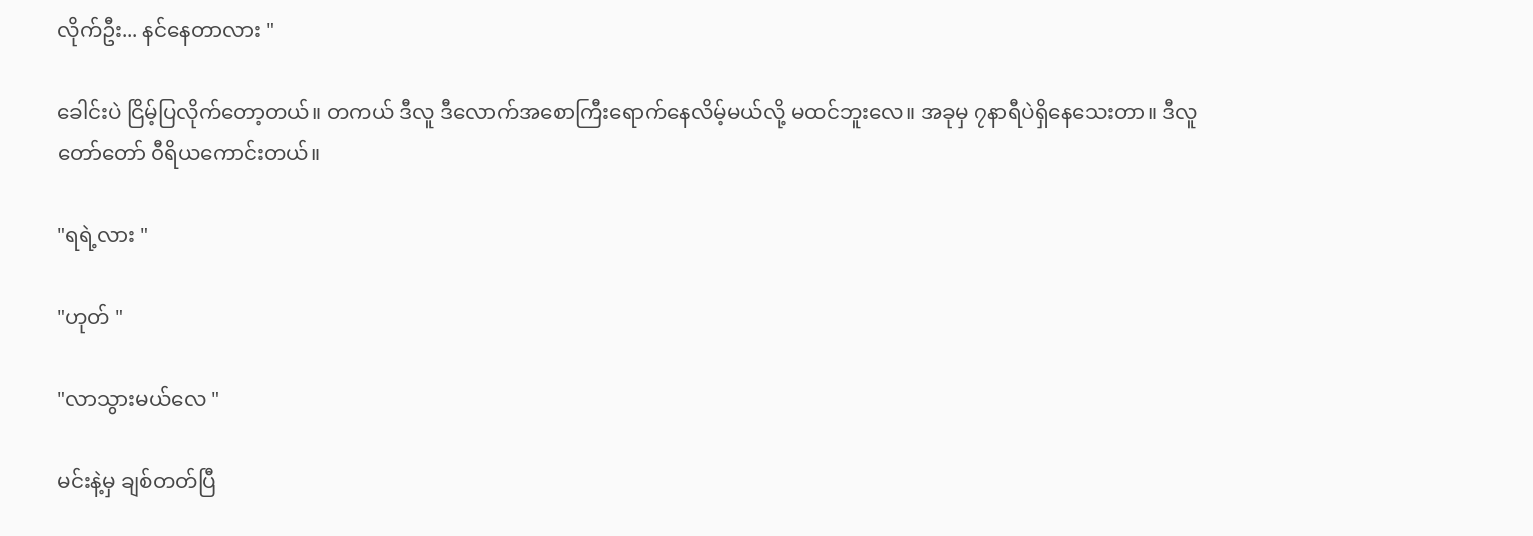လိုက်ဦး... နင်နေတာလား "

ခေါင်းပဲ ငြိမ့်ပြလိုက်တော့တယ်။ တကယ် ဒီလူ ဒီလောက်အစောကြီးရောက်နေလိမ့်မယ်လို့ မထင်ဘူးလေ။ အခုမှ ၇နာရီပဲရှိနေသေးတာ။ ဒီလူ တော်တော် ၀ီရိယကောင်းတယ်။

"ရရဲ့လား "

"ဟုတ် "

"လာသွားမယ်လေ "

မင်းနဲ့မှ ချစ်တတ်ပြီ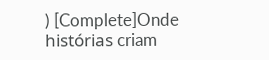) [Complete]Onde histórias criam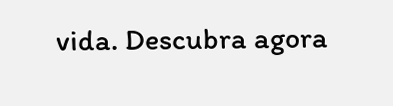vida. Descubra agora